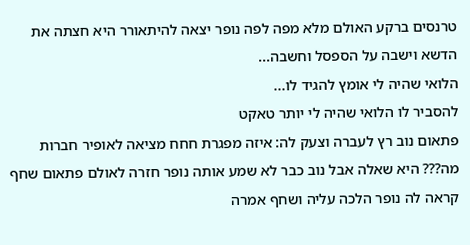טרנסים ברקע האולם מלא מפה לפה נופר יצאה להיתאורר היא חצתה את הדשא וישבה על הספסל וחשבה...
הלואי שהיה לי אומץ להגיד לו...
להסביר לו הלואי שהיה לי יותר טאקט
פתאום נוב רץ לעברה וצעק לה: איזה מפגרת חחח מציאה לאופיר חברות
מה??? היא שאלה אבל נוב כבר לא שמע אותה נופר חזרה לאולם פתאום שחף קראה לה נופר הלכה עליה ושחף אמרה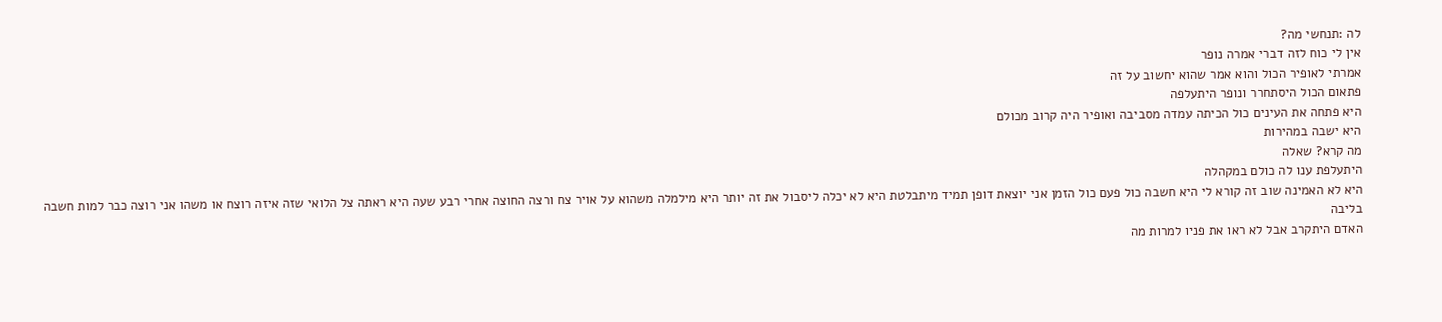לה :תנחשי מה?
אין לי כוח לזה דברי אמרה נופר
אמרתי לאופיר הכול והוא אמר שהוא יחשוב על זה
פתאום הכול היסתחרר ונופר היתעלפה
היא פתחה את העינים כול הכיתה עמדה מסביבה ואופיר היה קרוב מכולם
היא ישבה במהירות
מה קרא? שאלה
היתעלפת ענו לה כולם במקהלה
היא לא האמינה שוב זה קורא לי היא חשבה כול פעם כול הזמן אני יוצאת דופן תמיד מיתבלטת היא לא יכלה ליסבול את זה יותר היא מילמלה משהוא על אויר צח ורצה החוצה אחרי רבע שעה היא ראתה צל הלואי שזה איזה רוצח או משהו אני רוצה כבר למות חשבה בליבה
האדם היתקרב אבל לא ראו את פניו למרות מה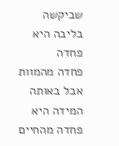שביקשה בליבה היא פחדה
פחדה מהמוות אבל באותה המידה היא פחדה מהחיים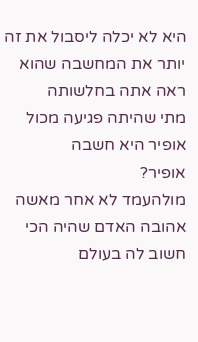היא לא יכלה ליסבול את זה יותר את המחשבה שהוא ראה אתה בחלשותה
מתי שהיתה פגיעה מכול
אופיר היא חשבה
אופיר?
מולהעמד לא אחר מאשה אהובה האדם שהיה הכי חשוב לה בעולם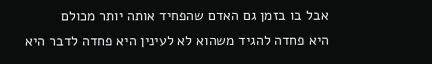אבל בו בזמן גם האדם שהפחיד אותה יותר מכולם
היא פחדה להגיד משהוא לא לעינין היא פחדה לדבר היא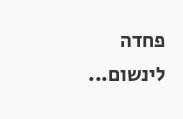פחדה לינשום...